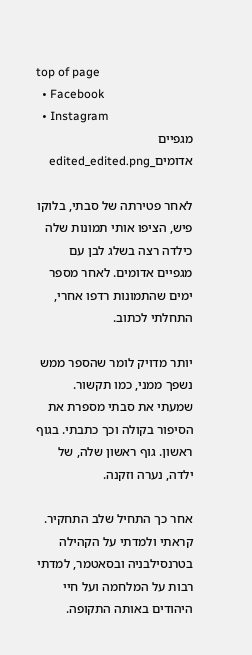top of page
  • Facebook
  • Instagram
מגפיים אדומים_edited_edited.png

לאחר פטירתה של סבתי, בלוקו פיש, הציפו אותי תמונות שלה כילדה רצה בשלג לבן עם מגפיים אדומים. לאחר מספר ימים שהתמונות רדפו אחרי, התחלתי לכתוב.

יותר מדויק לומר שהספר ממש נשפך ממני, כמו תקשור. שמעתי את סבתי מספרת את הסיפור בקולה וכך כתבתי. בגוף ראשון. גוף ראשון שלה, של ילדה, נערה וזקנה.

אחר כך התחיל שלב התחקיר. קראתי ולמדתי על הקהילה בטרנסילבניה ובסאטמר, למדתי רבות על המלחמה ועל חיי היהודים באותה התקופה.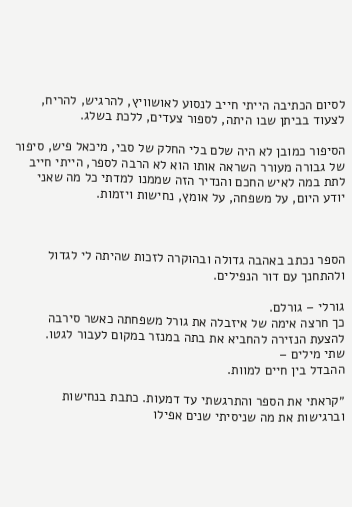לסיום הכתיבה הייתי חייב לנסוע לאושוויץ, להרגיש, להריח, לצעוד בביתן שבו היתה, לספור צעדים, ללכת בשלג.

הסיפור כמובן לא היה שלם בלי החלק של סבי, מיכאל פיש, סיפור של גבורה מעורר השראה אותו הוא לא הרבה לספר, הייתי חייב לתת במה לאיש החכם והנדיר הזה שממנו למדתי כל מה שאני יודע היום, על משפחה, על אומץ, נחישות ויזמות.



הספר נכתב באהבה גדולה ובהוקרה לזכות שהיתה לי לגדול ולהתחנך עם דור הנפילים.

גורלי – גורלם.
כך חרצה אימה של איזבלה את גורל משפחתה כאשר סירבה
להצעת הנזירה להחביא את בתה במנזר במקום לעבור לגטו.
שתי מילים –
ההבדל בין חיים למוות.

״קראתי את הספר והתרגשתי עד דמעות. כתבת בנחישות וברגישות את מה שניסיתי שנים אפילו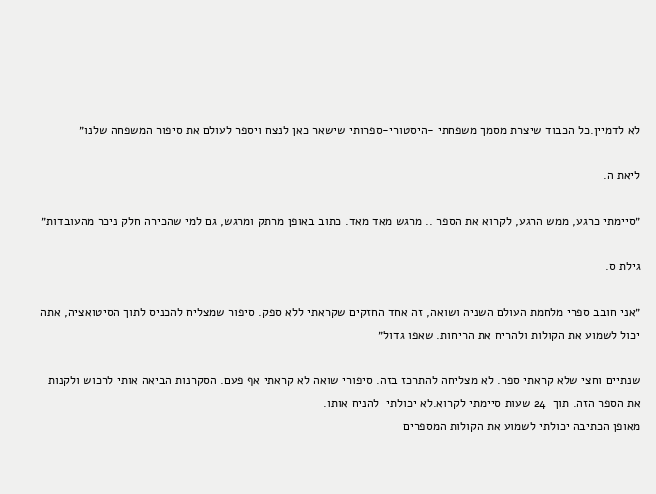לא לדמיין.כל הכבוד שיצרת מסמך משפחתי -היסטורי-ספרותי שישאר כאן לנצח ויספר לעולם את סיפור המשפחה שלנו״

ליאת ה.

״סיימתי כרגע, ממש הרגע, לקרוא את הספר .. מרגש מאד מאד. כתוב באופן מרתק ומרגש, גם למי שהכירה חלק ניכר מהעובדות״

גילת ס.

״אני חובב ספרי מלחמת העולם השניה ושואה, זה אחד החזקים שקראתי ללא ספק. סיפור שמצליח להכניס לתוך הסיטואציה, אתה יכול לשמוע את הקולות ולהריח את הריחות. שאפו גדול״

שנתיים וחצי שלא קראתי ספר. לא מצליחה להתרכז בזה. סיפורי שואה לא קראתי אף פעם. הסקרנות הביאה אותי לרכוש ולקנות את הספר הזה. תוך  24 שעות סיימתי לקרוא.לא יכולתי  להניח אותו.
מאופן הכתיבה יכולתי לשמוע את הקולות המספרים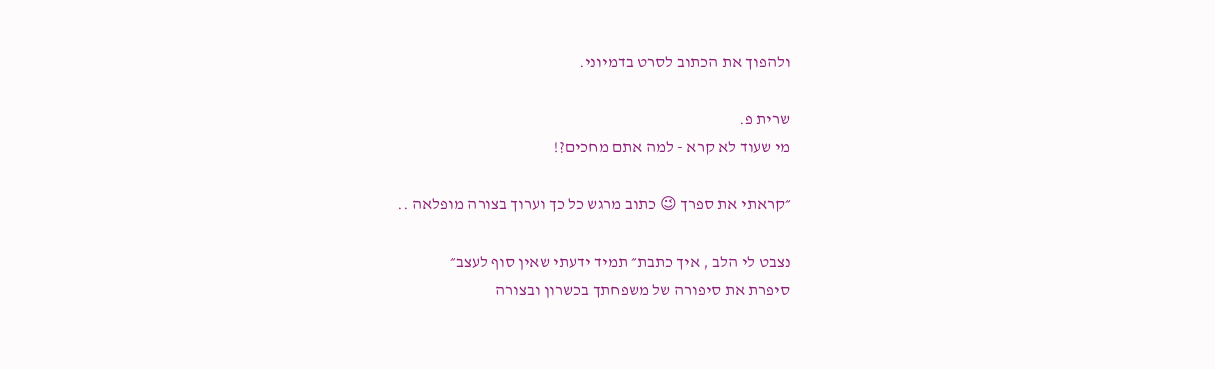ולהפוך את הכתוב לסרט בדמיוני.

שרית פ.
מי שעוד לא קרא - למה אתם מחכים?!

״קראתי את ספרך 😉 כתוב מרגש כל כך וערוך בצורה מופלאה ..

נצבט לי הלב , איך כתבת״ תמיד ידעתי שאין סוף לעצב״
סיפרת את סיפורה של משפחתך בכשרון ובצורה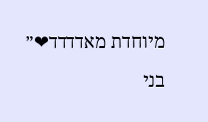מיוחדת מאדדדד❤״

בני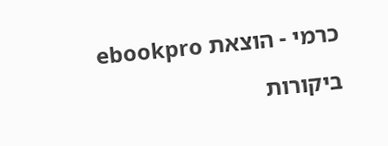כרמי - הוצאת ebookpro

ביקורות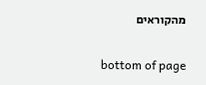מהקוראים

bottom of page